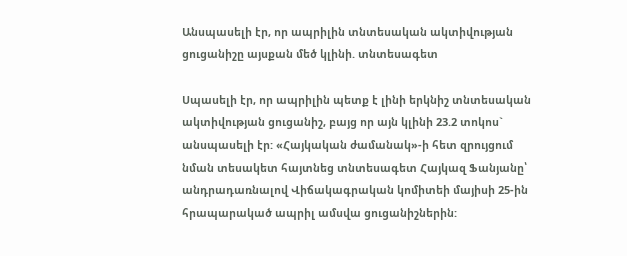Անսպասելի էր, որ ապրիլին տնտեսական ակտիվության ցուցանիշը այսքան մեծ կլինի. տնտեսագետ

Սպասելի էր, որ ապրիլին պետք է լինի երկնիշ տնտեսական ակտիվության ցուցանիշ, բայց որ այն կլինի 23.2 տոկոս` անսպասելի էր: «Հայկական ժամանակ»-ի հետ զրույցում նման տեսակետ հայտնեց տնտեսագետ Հայկազ Ֆանյանը՝ անդրադառնալով Վիճակագրական կոմիտեի մայիսի 25-ին հրապարակած ապրիլ ամսվա ցուցանիշներին: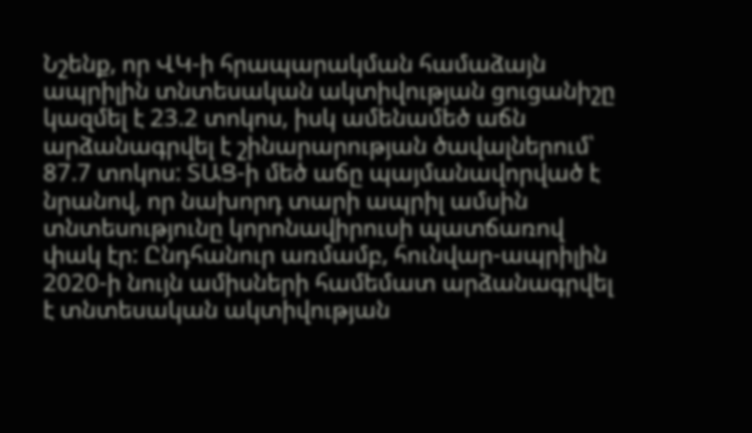Նշենք, որ ՎԿ-ի հրապարակման համաձայն ապրիլին տնտեսական ակտիվության ցուցանիշը կազմել է 23.2 տոկոս, իսկ ամենամեծ աճն արձանագրվել է շինարարության ծավալներում՝ 87.7 տոկոս: ՏԱՑ-ի մեծ աճը պայմանավորված է նրանով, որ նախորդ տարի ապրիլ ամսին տնտեսությունը կորոնավիրուսի պատճառով փակ էր: Ընդհանուր առմամբ, հունվար-ապրիլին 2020-ի նույն ամիսների համեմատ արձանագրվել է տնտեսական ակտիվության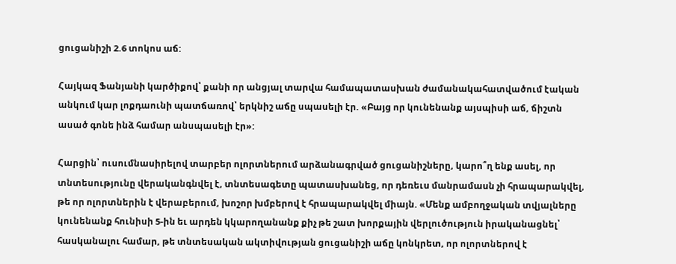ցուցանիշի 2.6 տոկոս աճ:

Հայկազ Ֆանյանի կարծիքով՝ քանի որ անցյալ տարվա համապատասխան ժամանակահատվածում էական անկում կար լոքդաունի պատճառով՝ երկնիշ աճը սպասելի էր. «Բայց որ կունենանք այսպիսի աճ, ճիշտն ասած գոնե ինձ համար անսպասելի էր»:

Հարցին՝ ուսումնասիրելով տարբեր ոլորտներում արձանագրված ցուցանիշները, կարո՞ղ ենք ասել, որ տնտեսությունը վերականգնվել է, տնտեսագետը պատասխանեց, որ դեռեւս մանրամասն չի հրապարակվել, թե որ ոլորտներին է վերաբերում, խոշոր խմբերով է հրապարակվել միայն. «Մենք ամբողջական տվյալները կունենանք հունիսի 5-ին եւ արդեն կկարողանանք քիչ թե շատ խորքային վերլուծություն իրականացնել՝ հասկանալու համար, թե տնտեսական ակտիվության ցուցանիշի աճը կոնկրետ, որ ոլորտներով է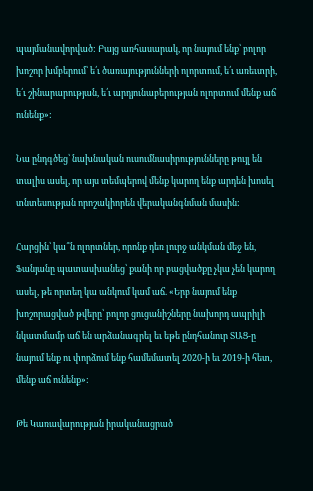պայմանավորված: Բայց առհասարակ, որ նայում ենք՝ բոլոր խոշոր խմբերում՝ ե՛ւ ծառայությունների ոլորտում, ե՛ւ առեւտրի, ե՛ւ շինարարության, ե՛ւ արդյունաբերության ոլորտում մենք աճ ունենք»:

Նա ընդգծեց՝ նախնական ուսումնասիրությունները թույլ են տալիս ասել, որ այս տեմպերով մենք կարող ենք արդեն խոսել տնտեսության որոշակիորեն վերականգնման մասին:

Հարցին՝ կա՞ն ոլորտներ, որոնք դեռ լուրջ անկման մեջ են, Ֆանյանը պատասխանեց՝ քանի որ բացվածքը չկա չեն կարող ասել, թե որտեղ կա անկում կամ աճ. «Երբ նայում ենք խոշորացված թվերը՝ բոլոր ցուցանիշները նախորդ ապրիլի նկատմամբ աճ են արձանագրել եւ եթե ընդհանուր ՏԱՑ-ը նայում ենք ու փորձում ենք համեմատել 2020-ի եւ 2019-ի հետ, մենք աճ ունենք»:

Թե Կառավարության իրականացրած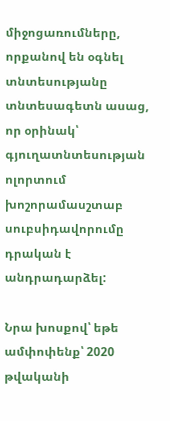միջոցառումները, որքանով են օգնել տնտեսությանը տնտեսագետն ասաց, որ օրինակ՝ գյուղատնտեսության ոլորտում խոշորամասշտաբ սուբսիդավորումը դրական է անդրադարձել:

Նրա խոսքով՝ եթե ամփոփենք՝ 2020 թվականի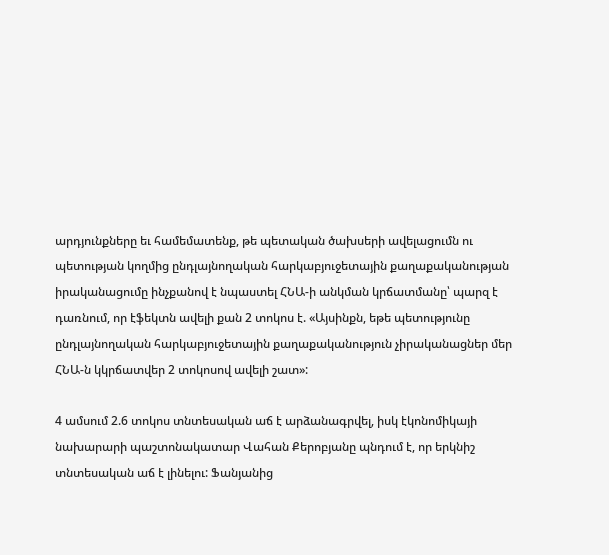արդյունքները եւ համեմատենք, թե պետական ծախսերի ավելացումն ու պետության կողմից ընդլայնողական հարկաբյուջետային քաղաքականության իրականացումը ինչքանով է նպաստել ՀՆԱ-ի անկման կրճատմանը՝ պարզ է դառնում, որ էֆեկտն ավելի քան 2 տոկոս է. «Այսինքն, եթե պետությունը ընդլայնողական հարկաբյուջետային քաղաքականություն չիրականացներ մեր ՀՆԱ-ն կկրճատվեր 2 տոկոսով ավելի շատ»:

4 ամսում 2.6 տոկոս տնտեսական աճ է արձանագրվել, իսկ էկոնոմիկայի նախարարի պաշտոնակատար Վահան Քերոբյանը պնդում է, որ երկնիշ տնտեսական աճ է լինելու: Ֆանյանից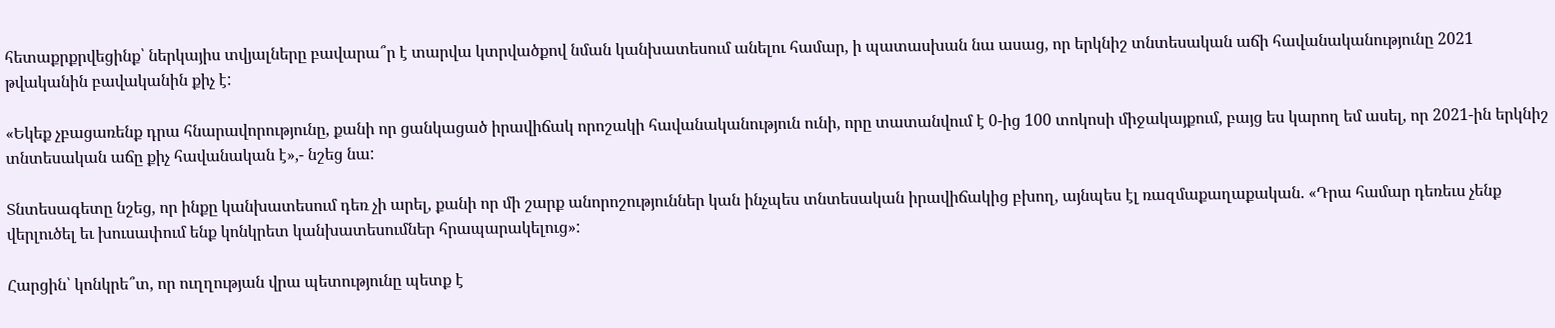հետաքրքրվեցինք՝ ներկայիս տվյալները բավարա՞ր է տարվա կտրվածքով նման կանխատեսում անելու համար, ի պատասխան նա ասաց, որ երկնիշ տնտեսական աճի հավանականությունը 2021 թվականին բավականին քիչ է:

«Եկեք չբացառենք դրա հնարավորությունը, քանի որ ցանկացած իրավիճակ որոշակի հավանականություն ունի, որը տատանվում է 0-ից 100 տոկոսի միջակայքում, բայց ես կարող եմ ասել, որ 2021-ին երկնիշ տնտեսական աճը քիչ հավանական է»,- նշեց նա:

Տնտեսագետը նշեց, որ ինքը կանխատեսում դեռ չի արել, քանի որ մի շարք անորոշություններ կան ինչպես տնտեսական իրավիճակից բխող, այնպես էլ ռազմաքաղաքական. «Դրա համար դեռեւս չենք վերլուծել եւ խուսափում ենք կոնկրետ կանխատեսումներ հրապարակելուց»:

Հարցին՝ կոնկրե՞տ, որ ուղղության վրա պետությունը պետք է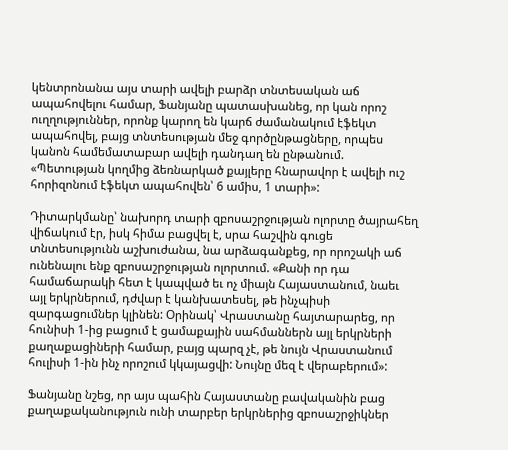կենտրոնանա այս տարի ավելի բարձր տնտեսական աճ ապահովելու համար, Ֆանյանը պատասխանեց, որ կան որոշ ուղղություններ, որոնք կարող են կարճ ժամանակում էֆեկտ ապահովել, բայց տնտեսության մեջ գործընթացները, որպես կանոն համեմատաբար ավելի դանդաղ են ընթանում. «Պետության կողմից ձեռնարկած քայլերը հնարավոր է ավելի ուշ հորիզոնում էֆեկտ ապահովեն՝ 6 ամիս, 1 տարի»:

Դիտարկմանը՝ նախորդ տարի զբոսաշրջության ոլորտը ծայրահեղ վիճակում էր, իսկ հիմա բացվել է, սրա հաշվին գուցե տնտեսությունն աշխուժանա, նա արձագանքեց, որ որոշակի աճ ունենալու ենք զբոսաշրջության ոլորտում. «Քանի որ դա համաճարակի հետ է կապված եւ ոչ միայն Հայաստանում, նաեւ այլ երկրներում, դժվար է կանխատեսել, թե ինչպիսի զարգացումներ կլինեն: Օրինակ՝ Վրաստանը հայտարարեց, որ հունիսի 1-ից բացում է ցամաքային սահմաններն այլ երկրների քաղաքացիների համար, բայց պարզ չէ, թե նույն Վրաստանում հուլիսի 1-ին ինչ որոշում կկայացվի: Նույնը մեզ է վերաբերում»:

Ֆանյանը նշեց, որ այս պահին Հայաստանը բավականին բաց քաղաքականություն ունի տարբեր երկրներից զբոսաշրջիկներ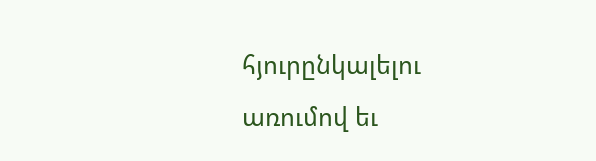հյուրընկալելու առումով եւ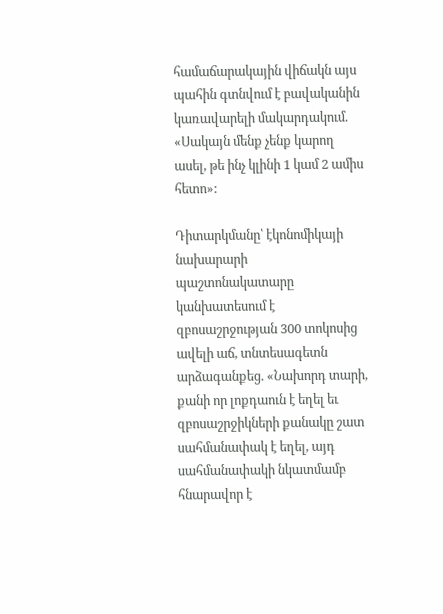համաճարակային վիճակն այս պահին գտնվում է բավականին կառավարելի մակարդակում. «Սակայն մենք չենք կարող ասել, թե ինչ կլինի 1 կամ 2 ամիս հետո»:

Դիտարկմանը՝ էկոնոմիկայի նախարարի պաշտոնակատարը կանխատեսում է զբոսաշրջության 300 տոկոսից ավելի աճ, տնտեսագետն արձագանքեց. «Նախորդ տարի, քանի որ լոքդաուն է եղել եւ զբոսաշրջիկների քանակը շատ սահմանափակ է եղել, այդ սահմանափակի նկատմամբ հնարավոր է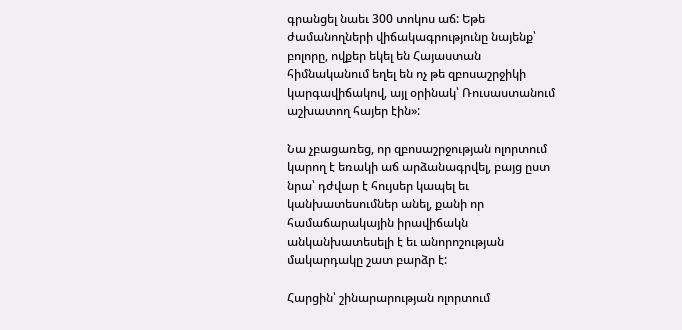գրանցել նաեւ 300 տոկոս աճ: Եթե ժամանողների վիճակագրությունը նայենք՝ բոլորը, ովքեր եկել են Հայաստան հիմնականում եղել են ոչ թե զբոսաշրջիկի կարգավիճակով, այլ օրինակ՝ Ռուսաստանում աշխատող հայեր էին»:

Նա չբացառեց, որ զբոսաշրջության ոլորտում կարող է եռակի աճ արձանագրվել, բայց ըստ նրա՝ դժվար է հույսեր կապել եւ կանխատեսումներ անել, քանի որ համաճարակային իրավիճակն անկանխատեսելի է եւ անորոշության մակարդակը շատ բարձր է:

Հարցին՝ շինարարության ոլորտում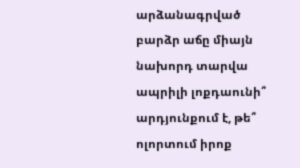արձանագրված բարձր աճը միայն նախորդ տարվա ապրիլի լոքդաունի՞ արդյունքում է, թե՞ ոլորտում իրոք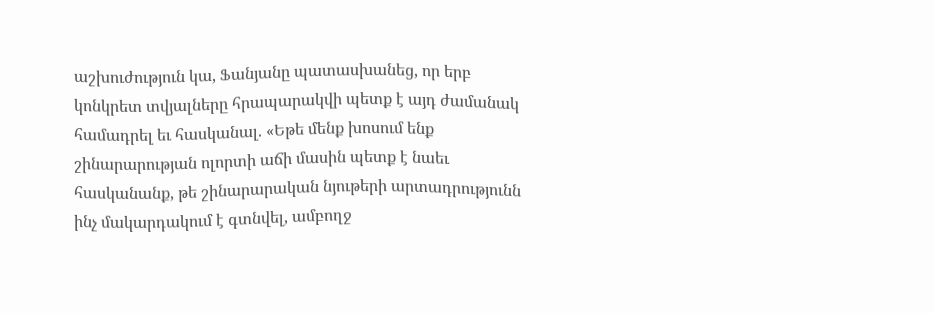աշխուժություն կա, Ֆանյանը պատասխանեց, որ երբ կոնկրետ տվյալները հրապարակվի պետք է այդ ժամանակ համադրել եւ հասկանալ. «Եթե մենք խոսում ենք շինարարության ոլորտի աճի մասին պետք է նաեւ հասկանանք, թե շինարարական նյութերի արտադրությունն ինչ մակարդակում է գտնվել, ամբողջ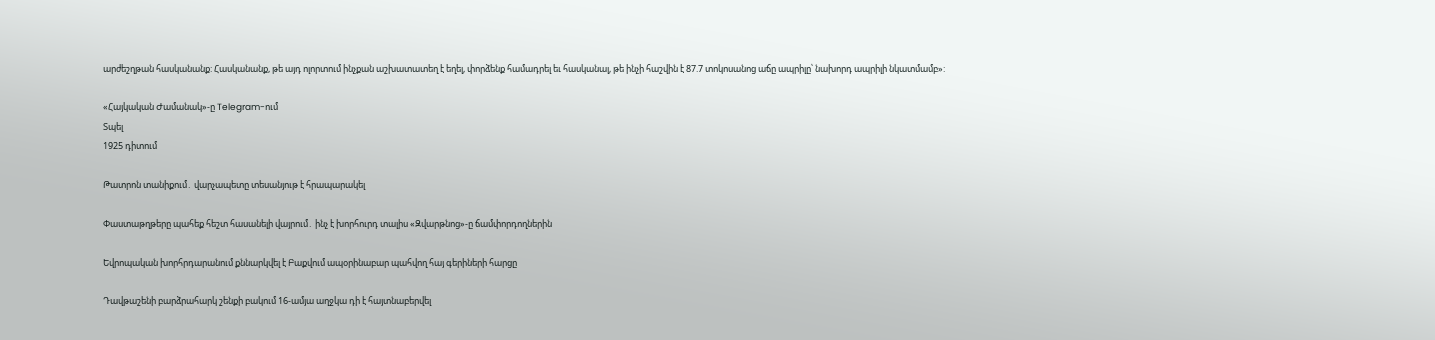արժեշղթան հասկանանք: Հասկանանք, թե այդ ոլորտում ինչքան աշխատատեղ է եղել, փորձենք համադրել եւ հասկանալ, թե ինչի հաշվին է 87.7 տոկոսանոց աճը ապրիլը՝ նախորդ ապրիլի նկատմամբ»:

«Հայկական Ժամանակ»-ը Telegram-ում
Տպել
1925 դիտում

Թատրոն տանիքում․ վարչապետը տեսանյութ է հրապարակել

Փաստաթղթերը պահեք հեշտ հասանելի վայրում․ ինչ է խորհուրդ տալիս «Զվարթնոց»-ը ճամփորդողներին

Եվրոպական խորհրդարանում քննարկվել է Բաքվում ապօրինաբար պահվող հայ գերիների հարցը

Դավթաշենի բարձրահարկ շենքի բակում 16-ամյա աղջկա դի է հայտնաբերվել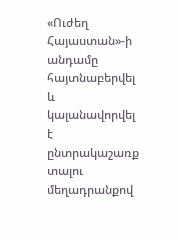«Ուժեղ Հայաստան»-ի անդամը հայտնաբերվել և կալանավորվել է ընտրակաշառք տալու մեղադրանքով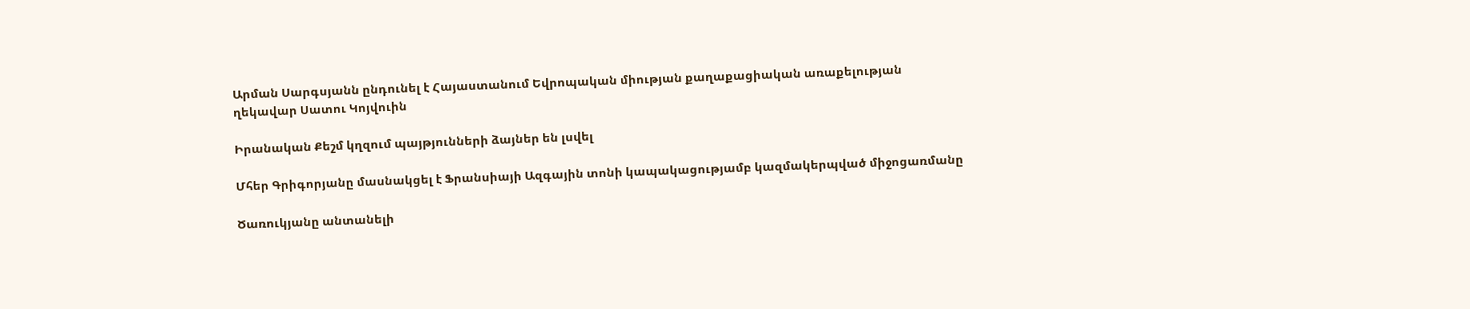Արման Սարգսյանն ընդունել է Հայաստանում Եվրոպական միության քաղաքացիական առաքելության ղեկավար Սատու Կոյվուին

Իրանական Քեշմ կղզում պայթյունների ձայներ են լսվել

Մհեր Գրիգորյանը մասնակցել է Ֆրանսիայի Ազգային տոնի կապակացությամբ կազմակերպված միջոցառմանը

Ծառուկյանը անտանելի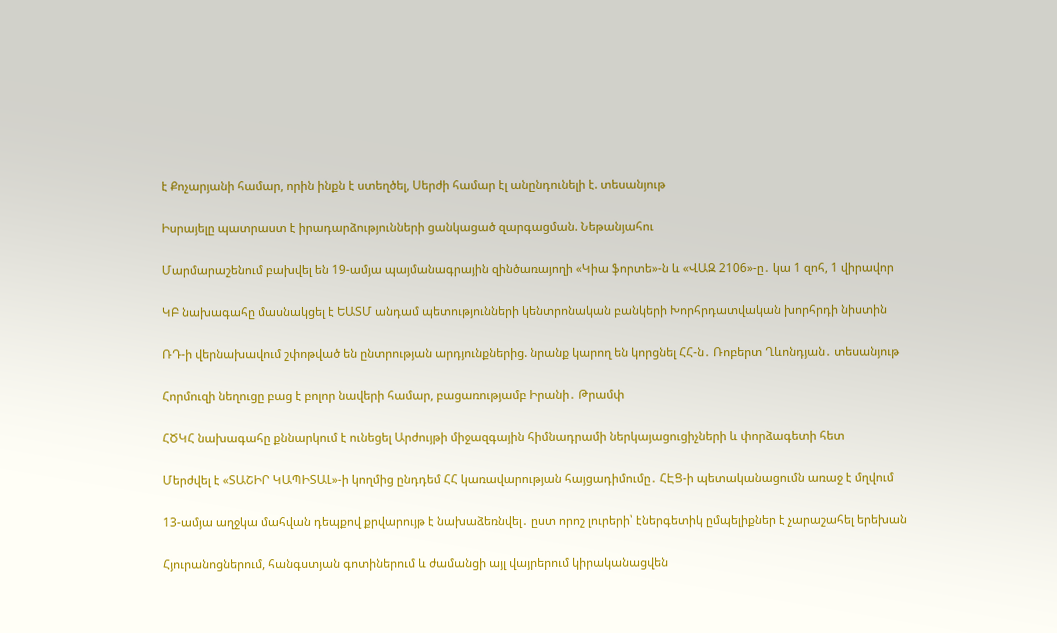է Քոչարյանի համար, որին ինքն է ստեղծել, Սերժի համար էլ անընդունելի է. տեսանյութ

Իսրայելը պատրաստ է իրադարձությունների ցանկացած զարգացման. Նեթանյահու

Մարմարաշենում բախվել են 19-ամյա պայմանագրային զինծառայողի «Կիա ֆորտե»-ն և «ՎԱԶ 2106»-ը․ կա 1 զոհ, 1 վիրավոր

ԿԲ նախագահը մասնակցել է ԵԱՏՄ անդամ պետությունների կենտրոնական բանկերի Խորհրդատվական խորհրդի նիստին

ՌԴ-ի վերնախավում շփոթված են ընտրության արդյունքներից. նրանք կարող են կորցնել ՀՀ-ն․ Ռոբերտ Ղևոնդյան․ տեսանյութ

Հորմուզի նեղուցը բաց է բոլոր նավերի համար, բացառությամբ Իրանի․ Թրամփ

ՀԾԿՀ նախագահը քննարկում է ունեցել Արժույթի միջազգային հիմնադրամի ներկայացուցիչների և փորձագետի հետ

Մերժվել է «ՏԱՇԻՐ ԿԱՊԻՏԱԼ»-ի կողմից ընդդեմ ՀՀ կառավարության հայցադիմումը․ ՀԷՑ-ի պետականացումն առաջ է մղվում

13-ամյա աղջկա մահվան դեպքով քրվարույթ է նախաձեռնվել․ ըստ որոշ լուրերի՝ էներգետիկ ըմպելիքներ է չարաշահել երեխան

Հյուրանոցներում, հանգստյան գոտիներում և ժամանցի այլ վայրերում կիրականացվեն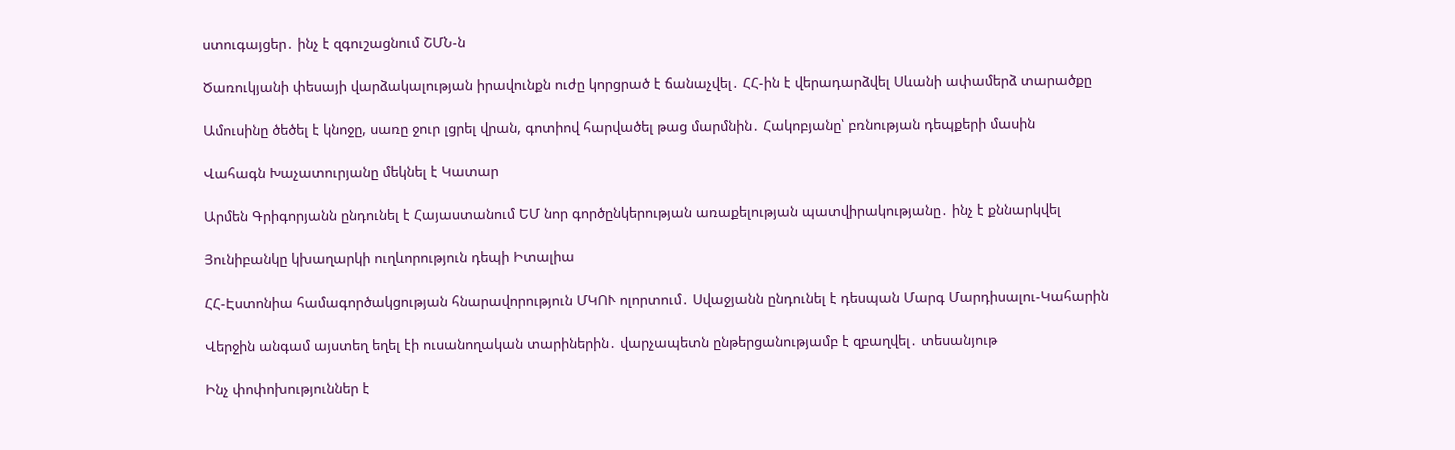ստուգայցեր․ ինչ է զգուշացնում ՇՄՆ-ն

Ծառուկյանի փեսայի վարձակալության իրավունքն ուժը կորցրած է ճանաչվել․ ՀՀ-ին է վերադարձվել Սևանի ափամերձ տարածքը

Ամուսինը ծեծել է կնոջը, սառը ջուր լցրել վրան, գոտիով հարվածել թաց մարմնին․ Հակոբյանը՝ բռնության դեպքերի մասին

Վահագն Խաչատուրյանը մեկնել է Կատար

Արմեն Գրիգորյանն ընդունել է Հայաստանում ԵՄ նոր գործընկերության առաքելության պատվիրակությանը․ ինչ է քննարկվել

Յունիբանկը կխաղարկի ուղևորություն դեպի Իտալիա

ՀՀ-Էստոնիա համագործակցության հնարավորություն ՄԿՈՒ ոլորտում․ Սվաջյանն ընդունել է դեսպան Մարգ Մարդիսալու-Կահարին

Վերջին անգամ այստեղ եղել էի ուսանողական տարիներին․ վարչապետն ընթերցանությամբ է զբաղվել․ տեսանյութ

Ինչ փոփոխություններ է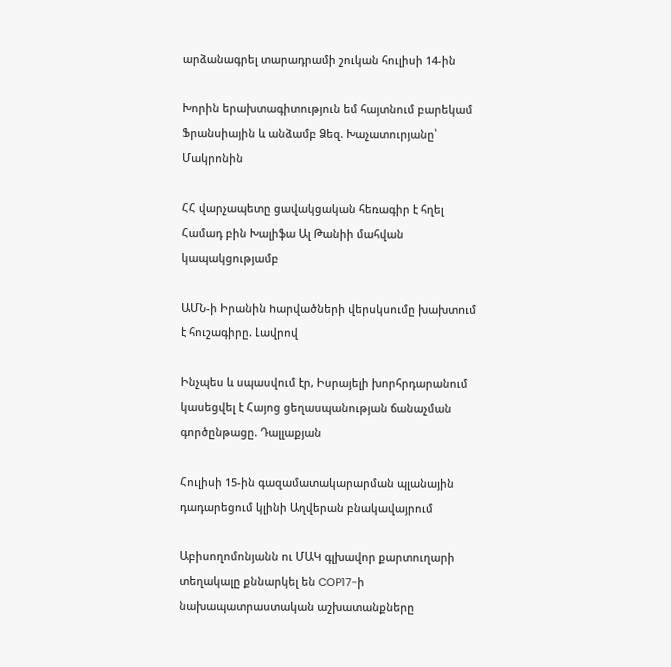արձանագրել տարադրամի շուկան հուլիսի 14-ին

Խորին երախտագիտություն եմ հայտնում բարեկամ Ֆրանսիային և անձամբ Ձեզ. Խաչատուրյանը՝ Մակրոնին

ՀՀ վարչապետը ցավակցական հեռագիր է հղել Համադ բին Խալիֆա Ալ Թանիի մահվան կապակցությամբ

ԱՄՆ-ի Իրանին hարվածների վերսկսումը խախտnւմ է հուշագիրը. Լավրով

Ինչպես և սպասվում էր, Իսրայելի խորհրդարանում կասեցվել է Հայոց ցեղասպանության ճանաչման գործընթացը. Դալլաքյան

Հուլիսի 15-ին գազամատակարարման պլանային դադարեցում կլինի Աղվերան բնակավայրում

Աբիսողոմոնյանն ու ՄԱԿ գլխավոր քարտուղարի տեղակալը քննարկել են COP17-ի նախապատրաստական աշխատանքները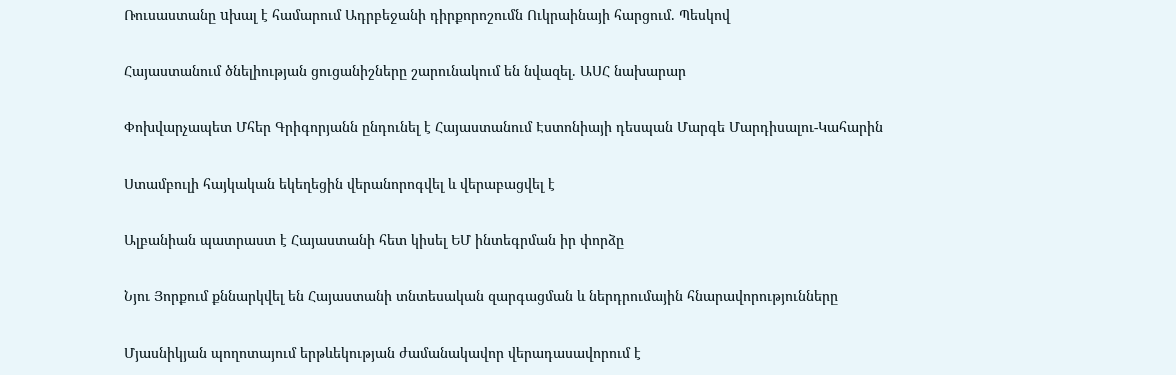Ռուսաստանը uխալ է համարում Ադրբեջանի դիրքորոշումն Ուկրաինայի հարցում. Պեսկով

Հայաստանում ծնելիության ցուցանիշները շարունակում են նվազել. ԱՍՀ նախարար

Փոխվարչապետ Մհեր Գրիգորյանն ընդունել է Հայաստանում Էստոնիայի դեսպան Մարգե Մարդիսալու-Կահարին

Ստամբուլի հայկական եկեղեցին վերանորոգվել և վերաբացվել է

Ալբանիան պատրաստ է Հայաստանի հետ կիսել ԵՄ ինտեգրման իր փորձը

Նյու Յորքում քննարկվել են Հայաստանի տնտեսական զարգացման և ներդրումային հնարավորությունները

Մյասնիկյան պողոտայում երթևեկության ժամանակավոր վերադասավորում է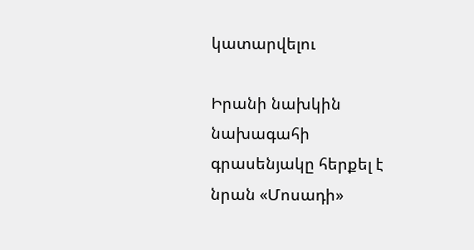կատարվելու

Իրանի նախկին նախագահի գրասենյակը հերքել է նրան «Մոսադի»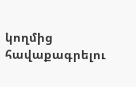կողմից հավաքագրելու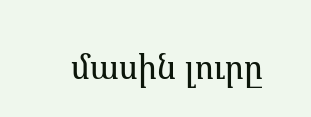մասին լուրը